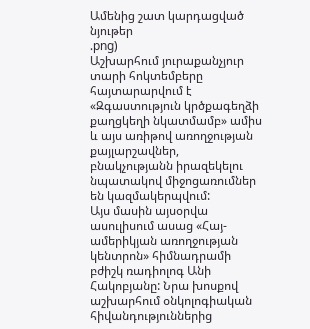Ամենից շատ կարդացված նյութեր
.png)
Աշխարհում յուրաքանչյուր տարի հոկտեմբերը հայտարարվում է «Զգաստություն կրծքագեղձի քաղցկեղի նկատմամբ» ամիս և այս առիթով առողջության քայլարշավներ, բնակչությանն իրազեկելու նպատակով միջոցառումներ են կազմակերպվում:
Այս մասին այսօրվա ասուլիսում ասաց «Հայ-ամերիկյան առողջության կենտրոն» հիմնադրամի բժիշկ ռադիոլոգ Անի Հակոբյանը: Նրա խոսքով աշխարհում օնկոլոգիական հիվանդություններից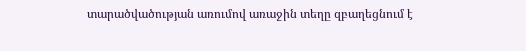տարածվածության առումով առաջին տեղը զբաղեցնում է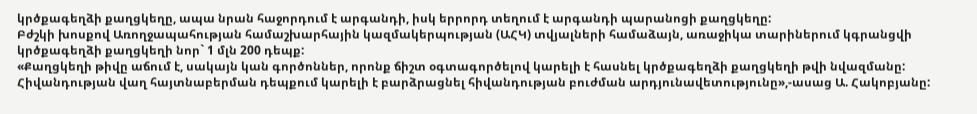կրծքագեղձի քաղցկեղը, ապա նրան հաջորդում է արգանդի, իսկ երրորդ տեղում է արգանդի պարանոցի քաղցկեղը:
Բժշկի խոսքով Առողջապահության համաշխարհային կազմակերպության (ԱՀԿ) տվյալների համաձայն, առաջիկա տարիներում կգրանցվի կրծքագեղձի քաղցկեղի նոր` 1 մլն 200 դեպք:
«Քաղցկեղի թիվը աճում է, սակայն կան գործոններ, որոնք ճիշտ օգտագործելով կարելի է հասնել կրծքագեղձի քաղցկեղի թվի նվազմանը: Հիվանդության վաղ հայտնաբերման դեպքում կարելի է բարձրացնել հիվանդության բուժման արդյունավետությունը»,-ասաց Ա. Հակոբյանը: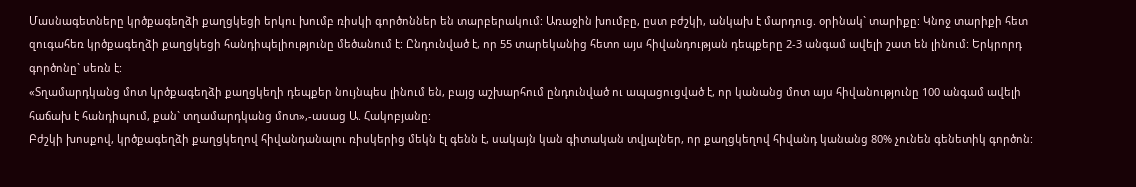Մասնագետները կրծքագեղձի քաղցկեցի երկու խումբ ռիսկի գործոններ են տարբերակում: Առաջին խումբը, ըստ բժշկի, անկախ է մարդուց. օրինակ` տարիքը: Կնոջ տարիքի հետ զուգահեռ կրծքագեղձի քաղցկեցի հանդիպելիությունը մեծանում է: Ընդունված է, որ 55 տարեկանից հետո այս հիվանդության դեպքերը 2-3 անգամ ավելի շատ են լինում: Երկրորդ գործոնը` սեռն է:
«Տղամարդկանց մոտ կրծքագեղձի քաղցկեղի դեպքեր նույնպես լինում են, բայց աշխարհում ընդունված ու ապացուցված է, որ կանանց մոտ այս հիվանությունը 100 անգամ ավելի հաճախ է հանդիպում, քան` տղամարդկանց մոտ»,-ասաց Ա. Հակոբյանը:
Բժշկի խոսքով, կրծքագեղձի քաղցկեղով հիվանդանալու ռիսկերից մեկն էլ գենն է, սակայն կան գիտական տվյալներ, որ քաղցկեղով հիվանդ կանանց 80% չունեն գենետիկ գործոն: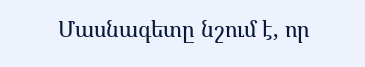Մասնագետը նշում է, որ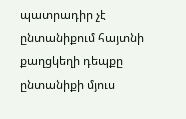պատրադիր չէ ընտանիքում հայտնի քաղցկեղի դեպքը ընտանիքի մյուս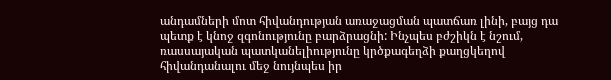անդամների մոտ հիվանդության առաջացման պատճառ լինի, բայց դա պետք է կնոջ զգոնությունը բարձրացնի: Ինչպես բժշիկն է նշում, ռասսայական պատկանելիությունը կրծքագեղձի քաղցկեղով հիվանդանալու մեջ նույնպես իր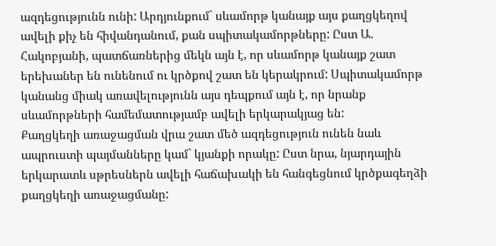ազդեցությունն ունի: Արդյունքում` սևամորթ կանայք այս քաղցկեղով ավելի քիչ են հիվանդանում, քան սպիտակամորթները: Ըստ Ա. Հակոբյանի, պատճառներից մեկն այն է, որ սևամորթ կանայք շատ երեխաներ են ունենում ու կրծքով շատ են կերակրում: Սպիտակամորթ կանանց միակ առավելությունն այս դեպքում այն է, որ նրանք սևամորթների համեմատությամբ ավելի երկարակյաց են:
Քաղցկեղի առաջացման վրա շատ մեծ ազդեցություն ունեն նաև ապրուստի պայմանները կամ` կյանքի որակը: Ըստ նրա, նյարդային երկարատև սթրեսներն ավելի հաճախակի են հանգեցնում կրծքագեղձի քաղցկեղի առաջացմանը: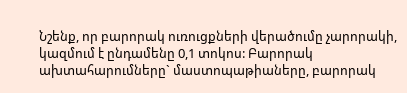Նշենք, որ բարորակ ուռուցքների վերածումը չարորակի, կազմում է ընդամենը 0,1 տոկոս: Բարորակ ախտահարումները` մաստոպաթիաները, բարորակ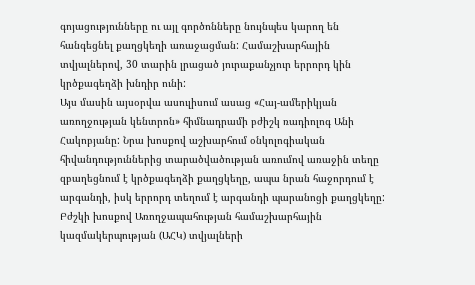գոյացությունները ու այլ գործոնները նույնպես կարող են հանգեցնել քաղցկեղի առաջացման: Համաշխարհային տվյալներով, 30 տարին լրացած յուրաքանչյուր երրորդ կին կրծքագեղձի խնդիր ունի:
Այս մասին այսօրվա ասուլիսում ասաց «Հայ-ամերիկյան առողջության կենտրոն» հիմնադրամի բժիշկ ռադիոլոգ Անի Հակոբյանը: Նրա խոսքով աշխարհում օնկոլոգիական հիվանդություններից տարածվածության առումով առաջին տեղը զբաղեցնում է կրծքագեղձի քաղցկեղը, ապա նրան հաջորդում է արգանդի, իսկ երրորդ տեղում է արգանդի պարանոցի քաղցկեղը:
Բժշկի խոսքով Առողջապահության համաշխարհային կազմակերպության (ԱՀԿ) տվյալների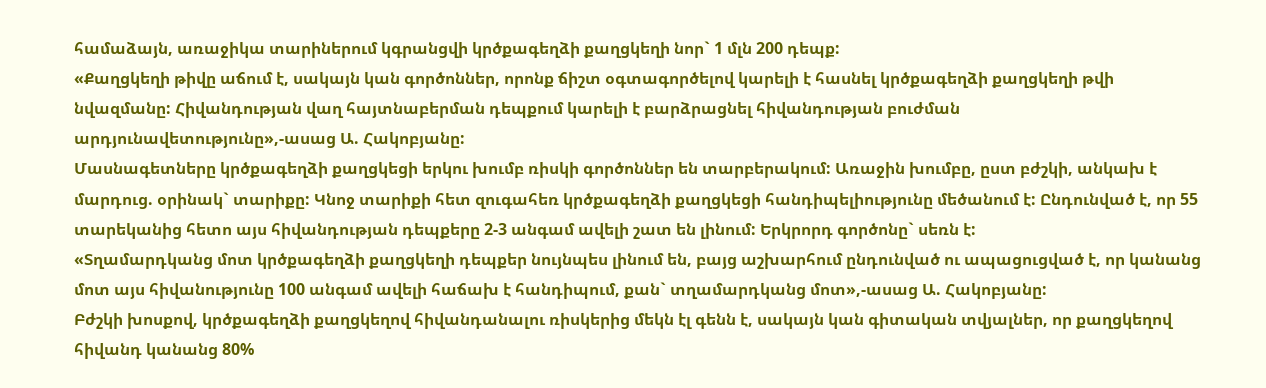համաձայն, առաջիկա տարիներում կգրանցվի կրծքագեղձի քաղցկեղի նոր` 1 մլն 200 դեպք:
«Քաղցկեղի թիվը աճում է, սակայն կան գործոններ, որոնք ճիշտ օգտագործելով կարելի է հասնել կրծքագեղձի քաղցկեղի թվի նվազմանը: Հիվանդության վաղ հայտնաբերման դեպքում կարելի է բարձրացնել հիվանդության բուժման արդյունավետությունը»,-ասաց Ա. Հակոբյանը:
Մասնագետները կրծքագեղձի քաղցկեցի երկու խումբ ռիսկի գործոններ են տարբերակում: Առաջին խումբը, ըստ բժշկի, անկախ է մարդուց. օրինակ` տարիքը: Կնոջ տարիքի հետ զուգահեռ կրծքագեղձի քաղցկեցի հանդիպելիությունը մեծանում է: Ընդունված է, որ 55 տարեկանից հետո այս հիվանդության դեպքերը 2-3 անգամ ավելի շատ են լինում: Երկրորդ գործոնը` սեռն է:
«Տղամարդկանց մոտ կրծքագեղձի քաղցկեղի դեպքեր նույնպես լինում են, բայց աշխարհում ընդունված ու ապացուցված է, որ կանանց մոտ այս հիվանությունը 100 անգամ ավելի հաճախ է հանդիպում, քան` տղամարդկանց մոտ»,-ասաց Ա. Հակոբյանը:
Բժշկի խոսքով, կրծքագեղձի քաղցկեղով հիվանդանալու ռիսկերից մեկն էլ գենն է, սակայն կան գիտական տվյալներ, որ քաղցկեղով հիվանդ կանանց 80%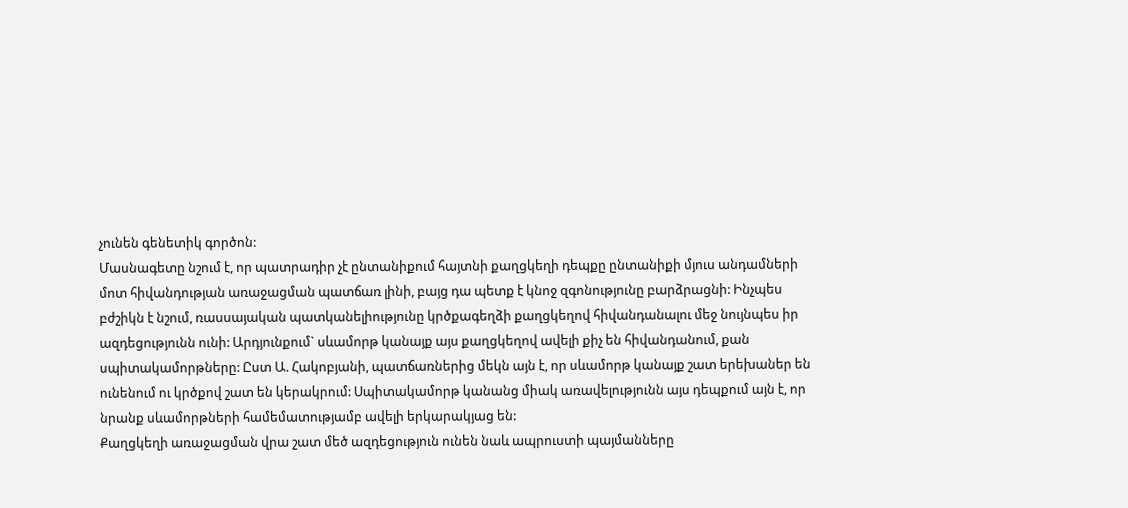չունեն գենետիկ գործոն:
Մասնագետը նշում է, որ պատրադիր չէ ընտանիքում հայտնի քաղցկեղի դեպքը ընտանիքի մյուս անդամների մոտ հիվանդության առաջացման պատճառ լինի, բայց դա պետք է կնոջ զգոնությունը բարձրացնի: Ինչպես բժշիկն է նշում, ռասսայական պատկանելիությունը կրծքագեղձի քաղցկեղով հիվանդանալու մեջ նույնպես իր ազդեցությունն ունի: Արդյունքում` սևամորթ կանայք այս քաղցկեղով ավելի քիչ են հիվանդանում, քան սպիտակամորթները: Ըստ Ա. Հակոբյանի, պատճառներից մեկն այն է, որ սևամորթ կանայք շատ երեխաներ են ունենում ու կրծքով շատ են կերակրում: Սպիտակամորթ կանանց միակ առավելությունն այս դեպքում այն է, որ նրանք սևամորթների համեմատությամբ ավելի երկարակյաց են:
Քաղցկեղի առաջացման վրա շատ մեծ ազդեցություն ունեն նաև ապրուստի պայմանները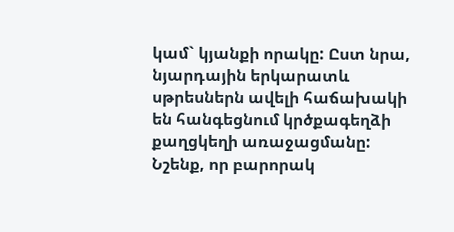կամ` կյանքի որակը: Ըստ նրա, նյարդային երկարատև սթրեսներն ավելի հաճախակի են հանգեցնում կրծքագեղձի քաղցկեղի առաջացմանը:
Նշենք, որ բարորակ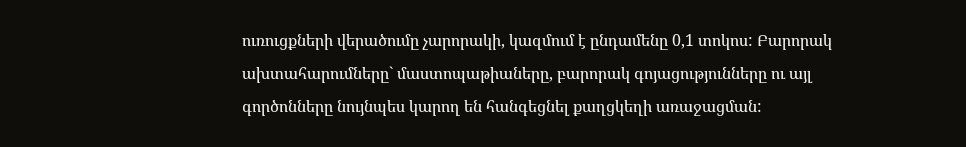ուռուցքների վերածումը չարորակի, կազմում է ընդամենը 0,1 տոկոս: Բարորակ ախտահարումները` մաստոպաթիաները, բարորակ գոյացությունները ու այլ գործոնները նույնպես կարող են հանգեցնել քաղցկեղի առաջացման: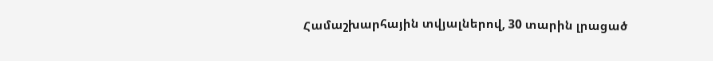Համաշխարհային տվյալներով, 30 տարին լրացած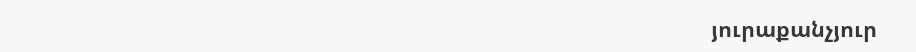յուրաքանչյուր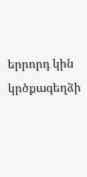երրորդ կին կրծքագեղձի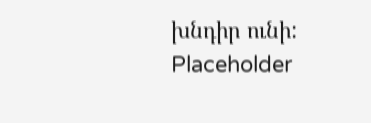խնդիր ունի:
Placeholder